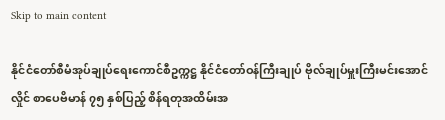Skip to main content

နိုင်ငံတော်စီမံအုပ်ချုပ်ရေးကောင်စီဥက္ကဋ္ဌ နိုင်ငံတော်ဝန်ကြီးချုပ် ဗိုလ်ချုပ်မှူးကြီးမင်းအောင်လှိုင် စာပေဗိမာန် ၇၅ နှစ်ပြည့် စိန်ရတုအထိမ်းအ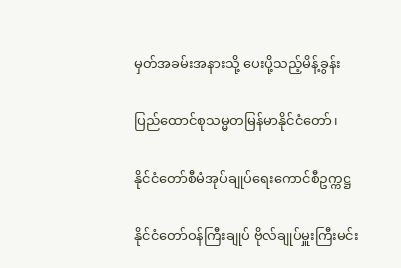မှတ်အခမ်းအနားသို့ ပေးပို့သည့်မိန့်ခွန်း

ပြည်ထောင်စုသမ္မတမြန်မာနိုင်ငံတော်၊

နိုင်ငံတော်စီမံအုပ်ချုပ်ရေးကောင်စီဥက္ကဋ္ဌ

နိုင်ငံတော်ဝန်ကြီးချုပ် ဗိုလ်ချုပ်မှူးကြီးမင်း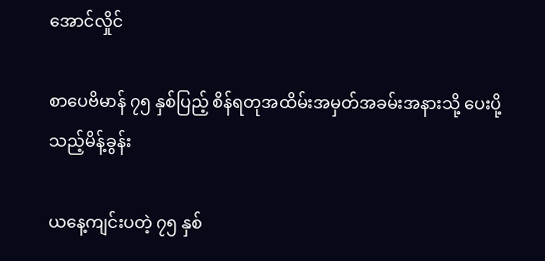အောင်လှိုင်

စာပေဗိမာန် ၇၅ နှစ်ပြည့် စိန်ရတုအထိမ်းအမှတ်အခမ်းအနားသို့ ပေးပို့သည့်မိန့်ခွန်း

ယနေ့ကျင်းပတဲ့ ၇၅ နှစ်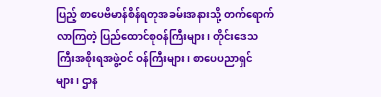ပြည့် စာပေဗိမာန်စိန်ရတုအခမ်းအနားသို့ တက်ရောက်လာကြတဲ့ ပြည်ထောင်စုဝန်ကြီးများ၊ တိုင်းဒေသကြီးအစိုးရအဖွဲ့ဝင် ဝန်ကြီးများ၊ စာပေပညာရှင်များ၊ ဌာန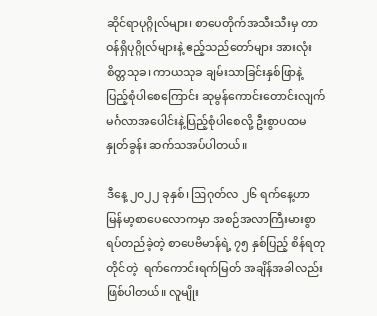ဆိုင်ရာပုဂ္ဂိုလ်များ၊ စာပေတိုက်အသီးသီးမှ တာဝန်ရှိပုဂ္ဂိုလ်များနဲ့ ဧည့်သည်တော်များ အားလုံး စိတ္တသုခ၊ ကာယသုခ ချမ်းသာခြင်းနှစ်ဖြာနဲ့ ပြည့်စုံပါစေကြောင်း ဆုမွန်ကောင်းတောင်းလျက် မင်္ဂလာအပေါင်းနဲ့ပြည့်စုံပါစေလို့ ဦးစွာပထမနှုတ်ခွန်း ဆက်သအပ်ပါတယ်။

ဒီနေ့ ၂၀၂၂ ခုနှစ်၊ ဩဂုတ်လ ၂၆ ရက်နေ့ဟာ မြန်မာ့စာပေလောကမှာ အစဉ်အလာကြီးမားစွာ ရပ်တည်ခဲ့တဲ့ စာပေဗိမာန်ရဲ့ ၇၅ နှစ်ပြည့် စိန်ရတုတိုင်တဲ့  ရက်ကောင်းရက်မြတ် အချိန်အခါလည်း  ဖြစ်ပါတယ်။ လူမျိုး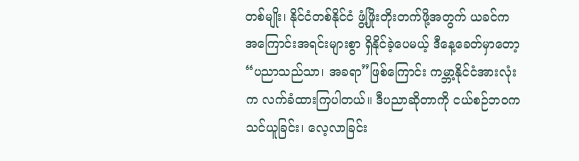တစ်မျိုး၊ နိုင်ငံတစ်နိုင်ငံ ဖွံ့ဖြိုးတိုးတက်ဖို့အတွက် ယခင်က အကြောင်းအရင်းများစွာ ရှိနိုင်ခဲ့ပေမယ့် ဒီနေ့ခေတ်မှာတော့ “ပညာသည်သာ၊ အခရာ”ဖြစ်ကြောင်း ကမ္ဘာ့နိုင်ငံအားလုံးက လက်ခံထားကြပါတယ်။ ဒီပညာဆိုတာကို ငယ်စဉ်ဘဝက သင်ယူခြင်း၊ လေ့လာခြင်း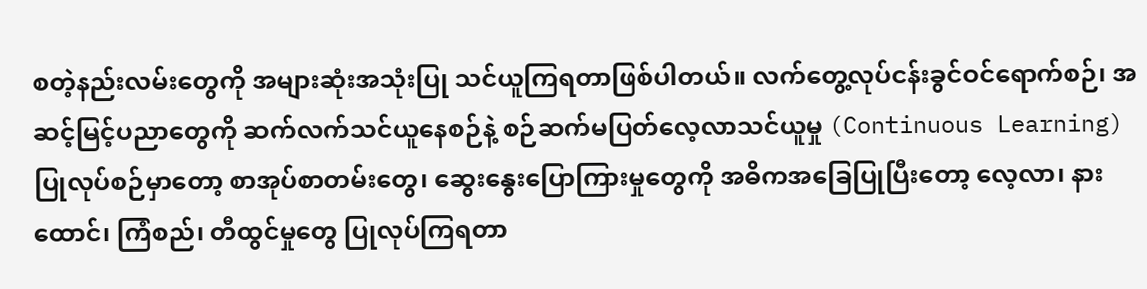စတဲ့နည်းလမ်းတွေကို အများဆုံးအသုံးပြု သင်ယူကြရတာဖြစ်ပါတယ်။ လက်တွေ့လုပ်ငန်းခွင်ဝင်ရောက်စဉ်၊ အဆင့်မြင့်ပညာတွေကို ဆက်လက်သင်ယူနေစဉ်နဲ့ စဉ်ဆက်မပြတ်လေ့လာသင်ယူမှု (Continuous Learning) ပြုလုပ်စဉ်မှာတော့ စာအုပ်စာတမ်းတွေ၊ ဆွေးနွေးပြောကြားမှုတွေကို အဓိကအခြေပြုပြီးတော့ လေ့လာ၊ နားထောင်၊ ကြံစည်၊ တီထွင်မှုတွေ ပြုလုပ်ကြရတာ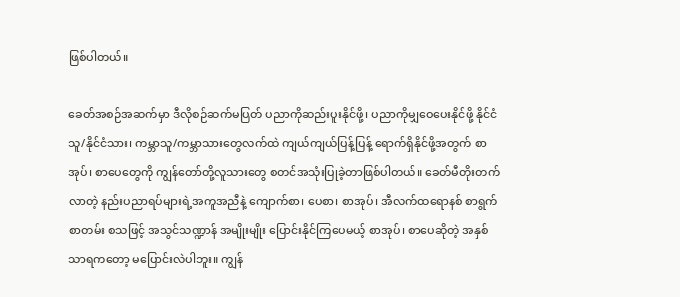ဖြစ်ပါတယ်။

ခေတ်အစဉ်အဆက်မှာ ဒီလိုစဉ်ဆက်မပြတ် ပညာကိုဆည်းပူးနိုင်ဖို့၊ ပညာကိုမျှဝေပေးနိုင်ဖို့ နိုင်ငံသူ/နိုင်ငံသား၊ ကမ္ဘာသူ/ကမ္ဘာသားတွေလက်ထဲ ကျယ်ကျယ်ပြန့်ပြန့် ရောက်ရှိနိုင်ဖို့အတွက် စာအုပ်၊ စာပေတွေကို ကျွန်တော်တို့လူသားတွေ စတင်အသုံးပြုခဲ့တာဖြစ်ပါတယ်။ ခေတ်မီတိုးတက်လာတဲ့ နည်းပညာရပ်များရဲ့အကူအညီနဲ့ ကျောက်စာ၊ ပေစာ၊ စာအုပ်၊ အီလက်ထရောနစ် စာရွက်စာတမ်း စသဖြင့် အသွင်သဏ္ဍာန် အမျိုးမျိုး ပြောင်းနိုင်ကြပေမယ့် စာအုပ်၊ စာပေဆိုတဲ့ အနှစ်သာရကတော့ မပြောင်းလဲပါဘူး။ ကျွန်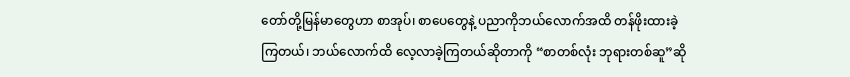တော်တို့မြန်မာတွေဟာ စာအုပ်၊ စာပေတွေနဲ့ ပညာကိုဘယ်လောက်အထိ တန်ဖိုးထားခဲ့ကြတယ်၊ ဘယ်လောက်ထိ လေ့လာခဲ့ကြတယ်ဆိုတာကို “စာတစ်လုံး ဘုရားတစ်ဆူ”ဆို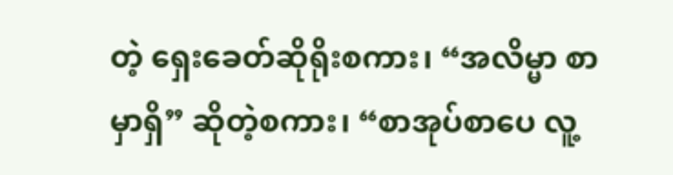တဲ့ ရှေးခေတ်ဆိုရိုးစကား၊ “အလိမ္မာ စာမှာရှိ” ဆိုတဲ့စကား၊ “စာအုပ်စာပေ လူ့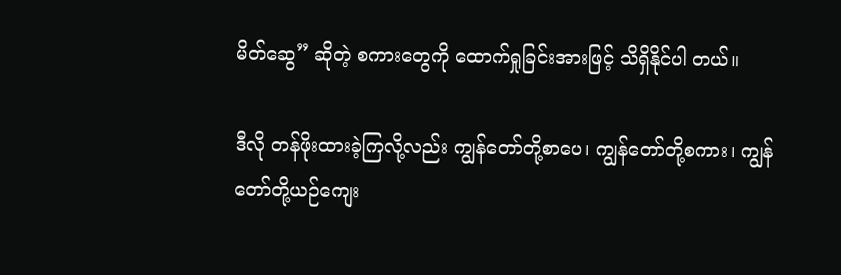မိတ်ဆွေ” ဆိုတဲ့ စကားတွေကို ထောက်ရှုခြင်းအားဖြင့် သိရှိနိုင်ပါ တယ်။

ဒီလို တန်ဖိုးထားခဲ့ကြလို့လည်း ကျွန်တော်တို့စာပေ၊ ကျွန်တော်တို့စကား၊ ကျွန်တော်တို့ယဉ်ကျေး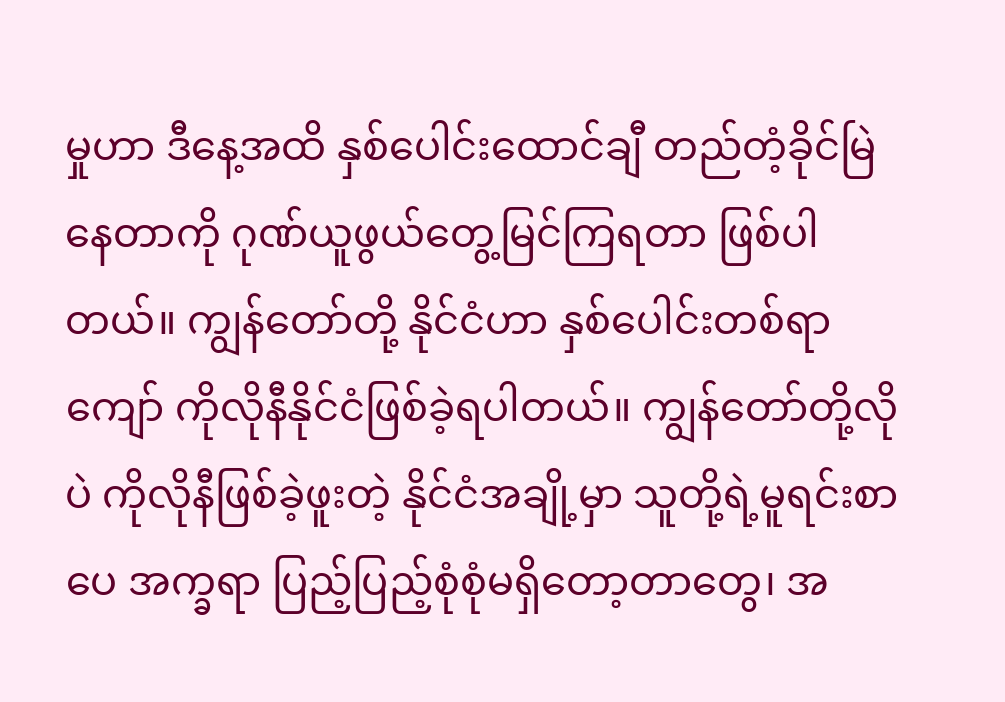မှုဟာ ဒီနေ့အထိ နှစ်ပေါင်းထောင်ချီ တည်တံ့ခိုင်မြဲနေတာကို ဂုဏ်ယူဖွယ်တွေ့မြင်ကြရတာ ဖြစ်ပါတယ်။ ကျွန်တော်တို့ နိုင်ငံဟာ နှစ်ပေါင်းတစ်ရာကျော် ကိုလိုနီနိုင်ငံဖြစ်ခဲ့ရပါတယ်။ ကျွန်တော်တို့လိုပဲ ကိုလိုနီဖြစ်ခဲ့ဖူးတဲ့ နိုင်ငံအချို့မှာ သူတို့ရဲ့မူရင်းစာပေ အက္ခရာ ပြည့်ပြည့်စုံစုံမရှိတော့တာတွေ၊ အ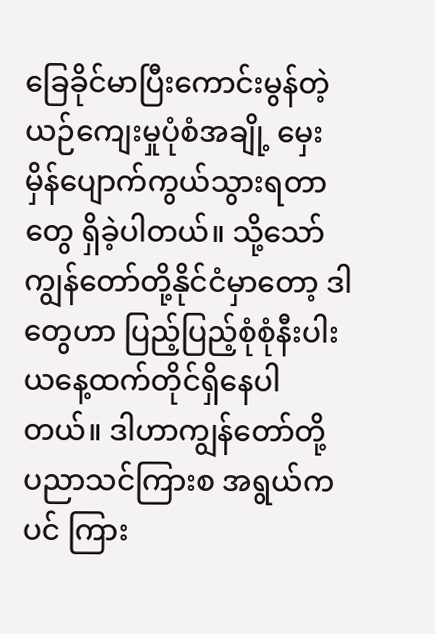ခြေခိုင်မာပြီးကောင်းမွန်တဲ့ ယဉ်ကျေးမှုပုံစံအချို့ မှေးမှိန်ပျောက်ကွယ်သွားရတာတွေ ရှိခဲ့ပါတယ်။ သို့သော် ကျွန်တော်တို့နိုင်ငံမှာတော့ ဒါတွေဟာ ပြည့်ပြည့်စုံစုံနီးပါး ယနေ့ထက်တိုင်ရှိနေပါတယ်။ ဒါဟာကျွန်တော်တို့ ပညာသင်ကြားစ အရွယ်ကပင် ကြား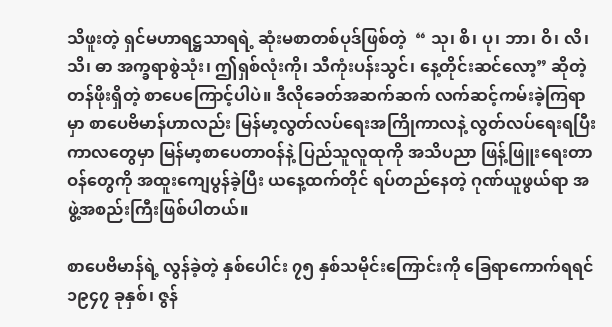သိဖူးတဲ့ ရှင်မဟာရဋ္ဌသာရရဲ့ ဆုံးမစာတစ်ပုဒ်ဖြစ်တဲ့  “ သု၊ စိ၊ ပု၊ ဘာ၊ ဝိ၊ လိ၊ သိ၊ ဓာ အက္ခရာစွဲသုံး၊ ဤရှစ်လုံးကို၊ သီကုံးပန်းသွင်၊ နေ့တိုင်းဆင်လော့” ဆိုတဲ့ တန်ဖိုးရှိတဲ့ စာပေကြောင့်ပါပဲ။ ဒီလိုခေတ်အဆက်ဆက် လက်ဆင့်ကမ်းခဲ့ကြရာမှာ စာပေဗိမာန်ဟာလည်း မြန်မာ့လွတ်လပ်ရေးအကြိုကာလနဲ့ လွတ်လပ်ရေးရပြီး ကာလတွေမှာ မြန်မာ့စာပေတာဝန်နဲ့ ပြည်သူလူထုကို အသိပညာ ဖြန့်ဖြူးရေးတာဝန်တွေကို အထူးကျေပွန်ခဲ့ပြီး ယနေ့ထက်တိုင် ရပ်တည်နေတဲ့ ဂုဏ်ယူဖွယ်ရာ အဖွဲ့အစည်းကြီးဖြစ်ပါတယ်။

စာပေဗိမာန်ရဲ့ လွန်ခဲ့တဲ့ နှစ်ပေါင်း ၇၅ နှစ်သမိုင်းကြောင်းကို ခြေရာကောက်ရရင် ၁၉၄၇ ခုနှစ်၊ ဇွန်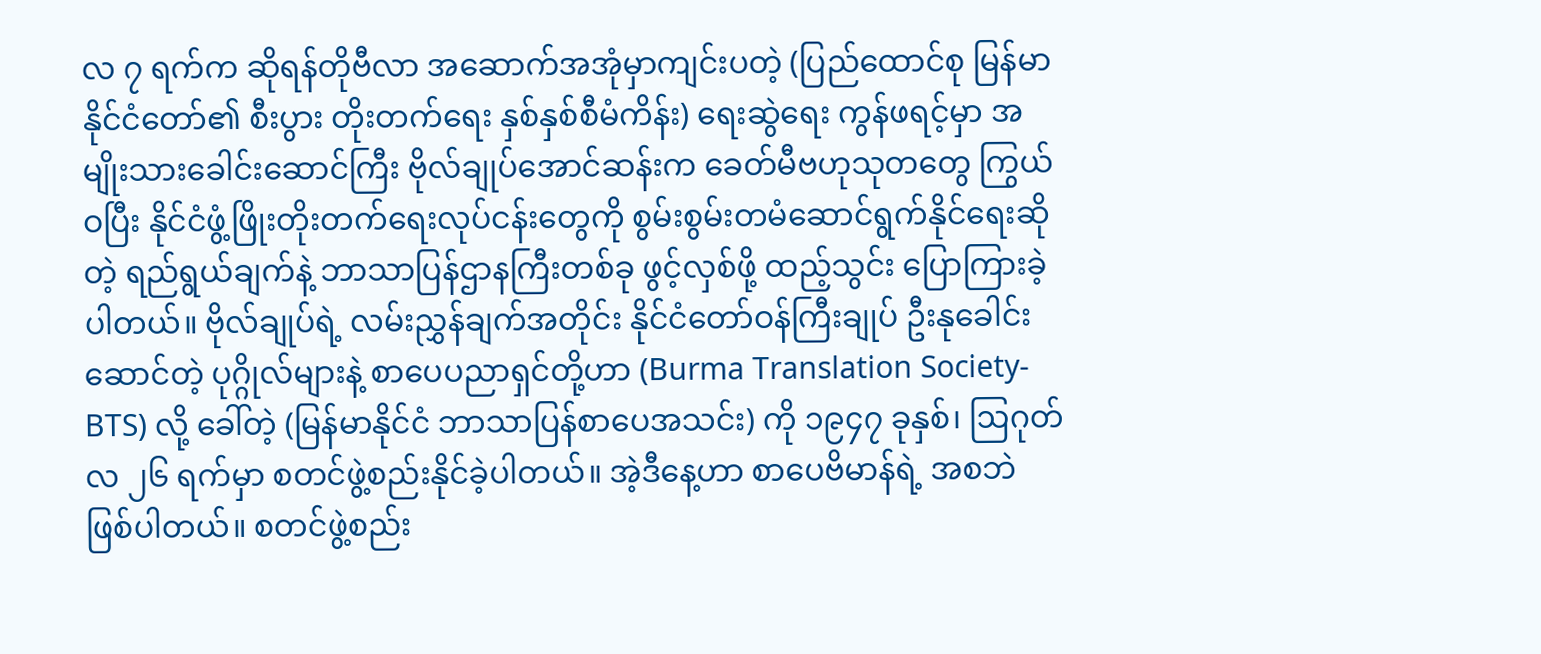လ ၇ ရက်က ဆိုရန်တိုဗီလာ အဆောက်အအုံမှာကျင်းပတဲ့ (ပြည်ထောင်စု မြန်မာနိုင်ငံတော်၏ စီးပွား တိုးတက်ရေး နှစ်နှစ်စီမံကိန်း) ရေးဆွဲရေး ကွန်ဖရင့်မှာ အမျိုးသားခေါင်းဆောင်ကြီး ဗိုလ်ချုပ်အောင်ဆန်းက ခေတ်မီဗဟုသုတတွေ ကြွယ်ဝပြီး နိုင်ငံဖွံ့ဖြိုးတိုးတက်ရေးလုပ်ငန်းတွေကို စွမ်းစွမ်းတမံဆောင်ရွက်နိုင်ရေးဆိုတဲ့ ရည်ရွယ်ချက်နဲ့ ဘာသာပြန်ဌာနကြီးတစ်ခု ဖွင့်လှစ်ဖို့ ထည့်သွင်း ပြောကြားခဲ့ပါတယ်။ ဗိုလ်ချုပ်ရဲ့ လမ်းညွှန်ချက်အတိုင်း နိုင်ငံတော်ဝန်ကြီးချုပ် ဦးနုခေါင်းဆောင်တဲ့ ပုဂ္ဂိုလ်များနဲ့ စာပေပညာရှင်တို့ဟာ (Burma Translation Society-BTS) လို့ ခေါ်တဲ့ (မြန်မာနိုင်ငံ ဘာသာပြန်စာပေအသင်း) ကို ၁၉၄၇ ခုနှစ်၊ ဩဂုတ်လ ၂၆ ရက်မှာ စတင်ဖွဲ့စည်းနိုင်ခဲ့ပါတယ်။ အဲ့ဒီနေ့ဟာ စာပေဗိမာန်ရဲ့ အစဘဲ ဖြစ်ပါတယ်။ စတင်ဖွဲ့စည်း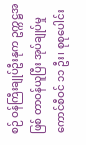စဉ် ဝန်ကြီးချုပ်ဦးနုက ဥက္ကဋ္ဌအဖြစ် တာဝန်ယူပြီး အုပ်ချုပ်မှုကောင်စီဝင် ၁၁ ဦး၊ စုစုပေါင်း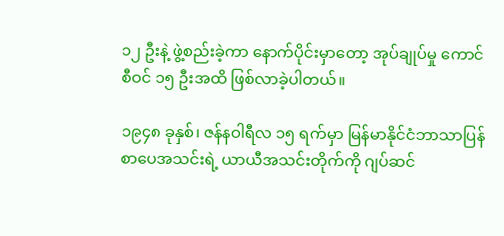၁၂ ဦးနဲ့ ဖွဲ့စည်းခဲ့ကာ နောက်ပိုင်းမှာတော့ အုပ်ချုပ်မှု ကောင်စီဝင် ၁၅ ဦးအထိ ဖြစ်လာခဲ့ပါတယ်။

၁၉၄၈ ခုနှစ်၊ ဇန်နဝါရီလ ၁၅ ရက်မှာ မြန်မာနိုင်ငံဘာသာပြန် စာပေအသင်းရဲ့ ယာယီအသင်းတိုက်ကို ဂျပ်ဆင်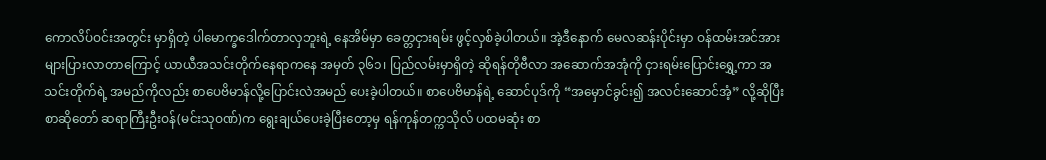ကောလိပ်ဝင်းအတွင်း မှာရှိတဲ့ ပါမောက္ခဒေါက်တာလှဘူးရဲ့ နေအိမ်မှာ ခေတ္တငှားရမ်း ဖွင့်လှစ်ခဲ့ပါတယ်။ အဲ့ဒီနောက် မေလဆန်းပိုင်းမှာ ဝန်ထမ်းအင်အား များပြားလာတာကြောင့် ယာယီအသင်းတိုက်နေရာကနေ အမှတ် ၃၆၁၊ ပြည်လမ်းမှာရှိတဲ့ ဆိုရန်တိုဗီလာ အဆောက်အအုံကို ငှားရမ်းပြောင်းရွှေ့ကာ အသင်းတိုက်ရဲ့ အမည်ကိုလည်း စာပေဗိမာန်လို့ပြောင်းလဲအမည် ပေးခဲ့ပါတယ်။ စာပေဗိမာန်ရဲ့ ဆောင်ပုဒ်ကို “အမှောင်ခွင်း၍ အလင်းဆောင်အံ့” လို့ဆိုပြီး စာဆိုတော် ဆရာကြီးဦးဝန်(မင်းသုဝဏ်)က ရွေးချယ်ပေးခဲ့ပြီးတော့မှ ရန်ကုန်တက္ကသိုလ် ပထမဆုံး စာ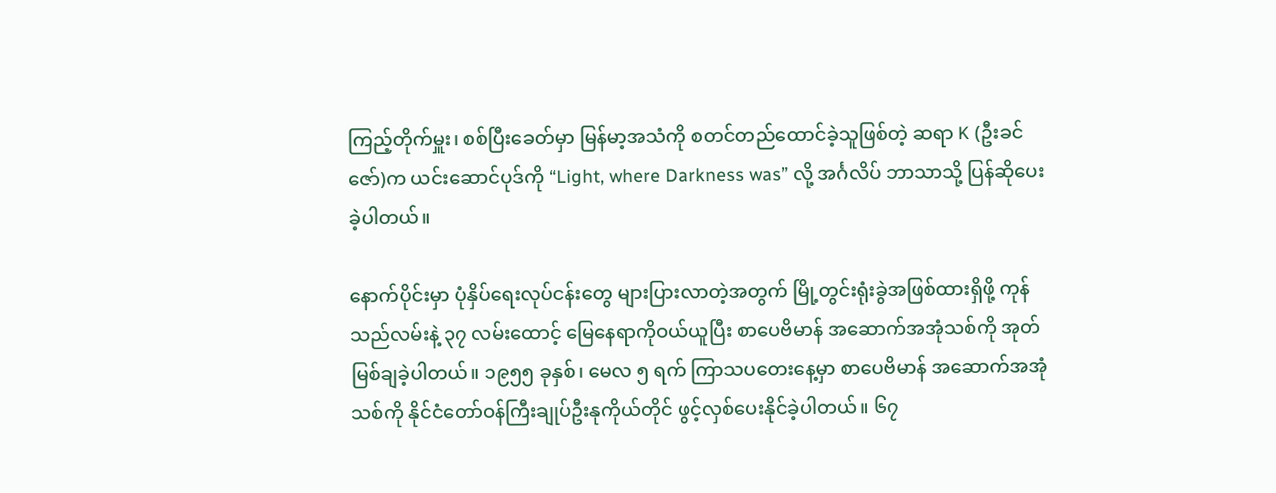ကြည့်တိုက်မှူး၊ စစ်ပြီးခေတ်မှာ မြန်မာ့အသံကို စတင်တည်ထောင်ခဲ့သူဖြစ်တဲ့ ဆရာ K (ဦးခင်ဇော်)က ယင်းဆောင်ပုဒ်ကို “Light, where Darkness was” လို့ အင်္ဂလိပ် ဘာသာသို့ ပြန်ဆိုပေးခဲ့ပါတယ်။

နောက်ပိုင်းမှာ ပုံနှိပ်ရေးလုပ်ငန်းတွေ များပြားလာတဲ့အတွက် မြို့တွင်းရုံးခွဲအဖြစ်ထားရှိဖို့ ကုန်သည်လမ်းနဲ့ ၃၇ လမ်းထောင့် မြေနေရာကိုဝယ်ယူပြီး စာပေဗိမာန် အဆောက်အအုံသစ်ကို အုတ်မြစ်ချခဲ့ပါတယ်။ ၁၉၅၅ ခုနှစ်၊ မေလ ၅ ရက် ကြာသပတေးနေ့မှာ စာပေဗိမာန် အဆောက်အအုံသစ်ကို နိုင်ငံတော်ဝန်ကြီးချုပ်ဦးနုကိုယ်တိုင် ဖွင့်လှစ်ပေးနိုင်ခဲ့ပါတယ်။ ၆၇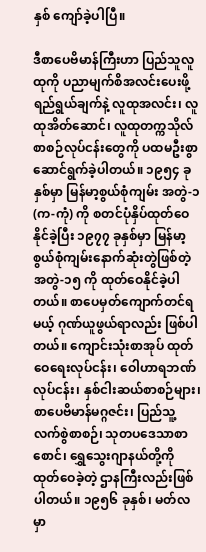နှစ် ကျော်ခဲ့ပါပြီ။

ဒီစာပေဗိမာန်ကြီးဟာ ပြည်သူလူထုကို ပညာမျက်စိအလင်းပေးဖို့ ရည်ရွယ်ချက်နဲ့ လူထုအလင်း၊ လူထုအိတ်ဆောင်၊ လူထုတက္ကသိုလ် စာစဉ်လုပ်ငန်းတွေကို ပထမဦးစွာ ဆောင်ရွက်ခဲ့ပါတယ်။ ၁၉၅၄ ခုနှစ်မှာ မြန်မာ့စွယ်စုံကျမ်း အတွဲ-၁ (က-ကုံ) ကို စတင်ပုံနှိပ်ထုတ်ဝေနိုင်ခဲ့ပြီး ၁၉၇၇ ခုနှစ်မှာ မြန်မာ့စွယ်စုံကျမ်းနောက်ဆုံးတွဲဖြစ်တဲ့ အတွဲ-၁၅ ကို ထုတ်ဝေနိုင်ခဲ့ပါတယ်။ စာပေမှတ်ကျောက်တင်ရမယ့် ဂုဏ်ယူဖွယ်ရာလည်း ဖြစ်ပါတယ်။ ကျောင်းသုံးစာအုပ် ထုတ်ဝေရေးလုပ်ငန်း၊ ဝေါဟာရဘဏ်လုပ်ငန်း၊ နှစ်ငါးဆယ်စာစဉ်များ၊ စာပေဗိမာန်မဂ္ဂဇင်း၊ ပြည်သူ့လက်စွဲစာစဉ်၊ သုတပဒေသာစာစောင်၊ ရွှေသွေးဂျာနယ်တို့ကို ထုတ်ဝေခဲ့တဲ့ ဌာနကြီးလည်းဖြစ်ပါတယ်။ ၁၉၅၆ ခုနှစ်၊ မတ်လမှာ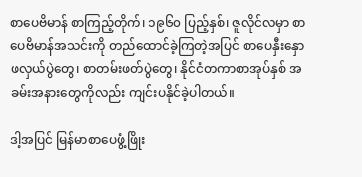စာပေဗိမာန် စာကြည့်တိုက်၊ ၁၉၆၀ ပြည့်နှစ်၊ ဇူလိုင်လမှာ စာပေဗိမာန်အသင်းကို တည်ထောင်ခဲ့ကြတဲ့အပြင် စာပေနှီးနှောဖလှယ်ပွဲတွေ၊ စာတမ်းဖတ်ပွဲတွေ၊ နိုင်ငံတကာစာအုပ်နှစ် အခမ်းအနားတွေကိုလည်း ကျင်းပနိုင်ခဲ့ပါတယ်။

ဒါ့အပြင် မြန်မာစာပေဖွံ့ဖြိုး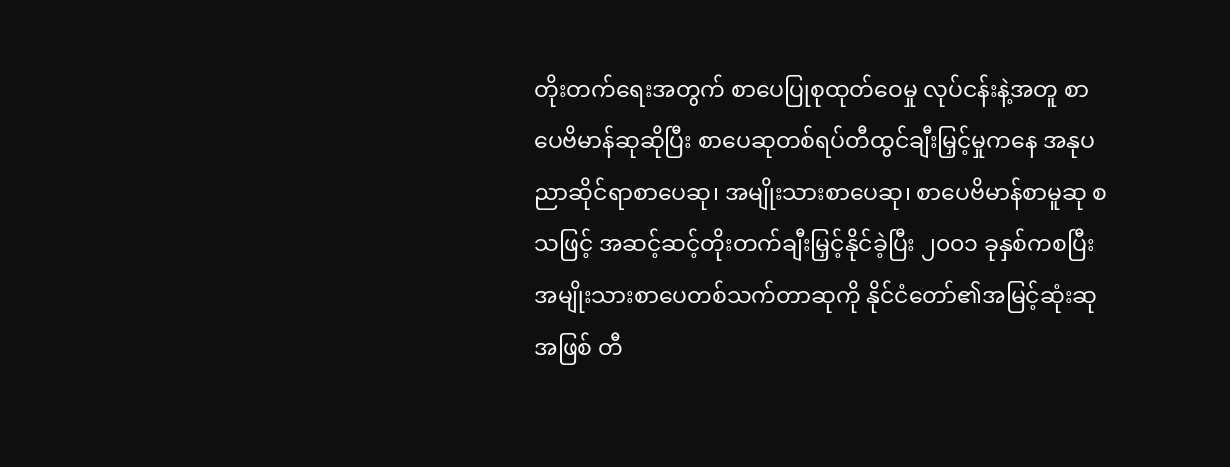တိုးတက်ရေးအတွက် စာပေပြုစုထုတ်ဝေမှု လုပ်ငန်းနဲ့အတူ စာပေဗိမာန်ဆုဆိုပြီး စာပေဆုတစ်ရပ်တီထွင်ချီးမြှင့်မှုကနေ အနုပညာဆိုင်ရာစာပေဆု၊ အမျိုးသားစာပေဆု၊ စာပေဗိမာန်စာမူဆု စသဖြင့် အဆင့်ဆင့်တိုးတက်ချီးမြှင့်နိုင်ခဲ့ပြီး ၂၀၀၁ ခုနှစ်ကစပြီး အမျိုးသားစာပေတစ်သက်တာဆုကို နိုင်ငံတော်၏အမြင့်ဆုံးဆုအဖြစ် တီ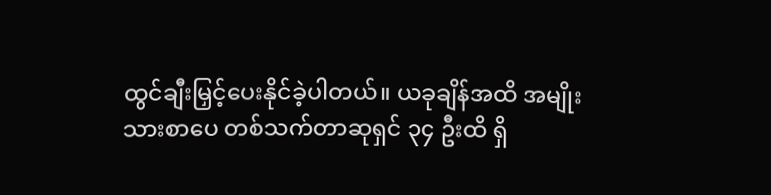ထွင်ချီးမြှင့်ပေးနိုင်ခဲ့ပါတယ်။ ယခုချိန်အထိ အမျိုးသားစာပေ တစ်သက်တာဆုရှင် ၃၄ ဦးထိ ရှိ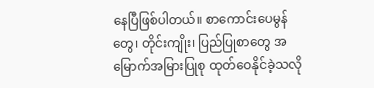နေပြီဖြစ်ပါတယ်။ စာကောင်းပေမွန်တွေ၊ တိုင်းကျိုး၊ ပြည်ပြုစာတွေ အမြောက်အမြားပြုစု ထုတ်ဝေနိုင်ခဲ့သလို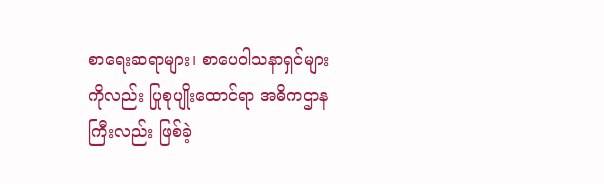စာရေးဆရာများ၊ စာပေဝါသနာရှင်များကိုလည်း ပြုစုပျိုးထောင်ရာ အဓိကဌာနကြီးလည်း ဖြစ်ခဲ့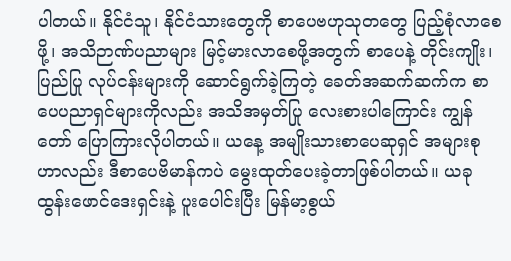ပါတယ်။ နိုင်ငံသူ၊ နိုင်ငံသားတွေကို စာပေဗဟုသုတတွေ ပြည့်စုံလာစေဖို့၊ အသိဉာဏ်ပညာများ မြင့်မားလာစေဖို့အတွက် စာပေနဲ့ တိုင်းကျိုး၊ပြည်ပြု လုပ်ငန်းများကို ဆောင်ရွက်ခဲ့ကြတဲ့ ခေတ်အဆက်ဆက်က စာပေပညာရှင်များကိုလည်း အသိအမှတ်ပြု လေးစားပါကြောင်း ကျွန်တော် ပြောကြားလိုပါတယ်။ ယနေ့ အမျိုးသားစာပေဆုရှင် အများစုဟာလည်း ဒီစာပေဗိမာန်ကပဲ မွေးထုတ်ပေးခဲ့တာဖြစ်ပါတယ်။ ယခုထွန်းဖောင်ဒေးရှင်းနဲ့ ပူးပေါင်းပြီး မြန်မာ့စွယ်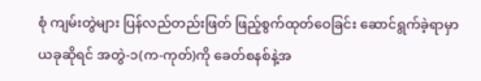စုံ ကျမ်းတွဲများ ပြန်လည်တည်းဖြတ် ဖြည့်စွက်ထုတ်ဝေခြင်း ဆောင်ရွက်ခဲ့ရာမှာ ယခုဆိုရင် အတွဲ-၁(က-ကုတ်)ကို ခေတ်စနစ်နဲ့အ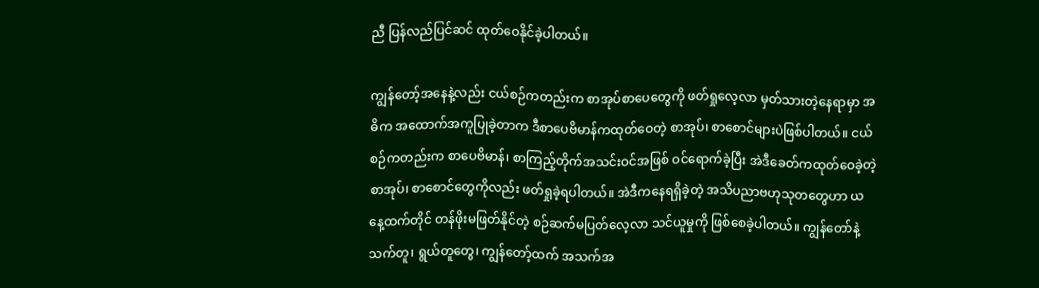ညီ ပြန်လည်ပြင်ဆင် ထုတ်ဝေနိုင်ခဲ့ပါတယ်။

ကျွန်တော့်အနေနဲ့လည်း ငယ်စဉ်ကတည်းက စာအုပ်စာပေတွေကို ဖတ်ရှုလေ့လာ မှတ်သားတဲ့နေရာမှာ အဓိက အထောက်အကူပြုခဲ့တာက ဒီစာပေဗိမာန်ကထုတ်ဝေတဲ့ စာအုပ်၊ စာစောင်များပဲဖြစ်ပါတယ်။ ငယ်စဉ်ကတည်းက စာပေဗိမာန်၊ စာကြည့်တိုက်အသင်းဝင်အဖြစ် ဝင်ရောက်ခဲ့ပြီး အဲဒီခေတ်ကထုတ်ဝေခဲ့တဲ့ စာအုပ်၊ စာစောင်တွေကိုလည်း ဖတ်ရှုခဲ့ရပါတယ်။ အဲဒီကနေရရှိခဲ့တဲ့ အသိပညာဗဟုသုတတွေဟာ ယနေ့ထက်တိုင် တန်ဖိုးမဖြတ်နိုင်တဲ့ စဉ်ဆက်မပြတ်လေ့လာ သင်ယူမှုကို ဖြစ်စေခဲ့ပါတယ်။ ကျွန်တော်နဲ့ သက်တူ၊ ရွယ်တူတွေ၊ ကျွန်တော့်ထက် အသက်အ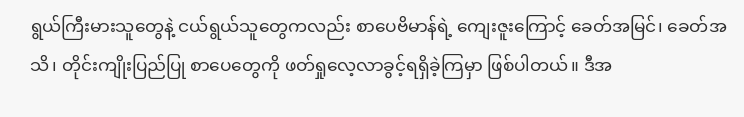ရွယ်ကြီးမားသူတွေနဲ့ ငယ်ရွယ်သူတွေကလည်း စာပေဗိမာန်ရဲ့ ကျေးဇူးကြောင့် ခေတ်အမြင်၊ ခေတ်အသိ၊ တိုင်းကျိုးပြည်ပြု စာပေတွေကို ဖတ်ရှုလေ့လာခွင့်ရရှိခဲ့ကြမှာ ဖြစ်ပါတယ်။ ဒီအ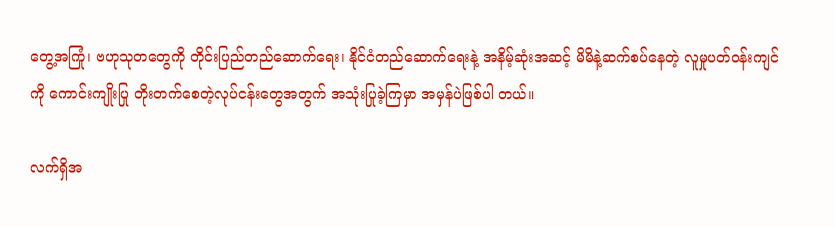တွေ့အကြုံ၊ ဗဟုသုတတွေကို တိုင်းပြည်တည်ဆောက်ရေး၊ နိုင်ငံတည်ဆောက်ရေးနဲ့ အနိမ့်ဆုံးအဆင့် မိမိနဲ့ဆက်စပ်နေတဲ့ လူမှုပတ်ဝန်းကျင်ကို ကောင်းကျိုးပြု တိုးတက်စေတဲ့လုပ်ငန်းတွေအတွက် အသုံးပြုခဲ့ကြမှာ အမှန်ပဲဖြစ်ပါ တယ်။

လက်ရှိအ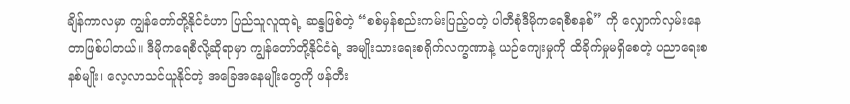ချိန်ကာလမှာ ကျွန်တော်တို့နိုင်ငံဟာ ပြည်သူလူထုရဲ့ ဆန္ဒဖြစ်တဲ့ “စစ်မှန်စည်းကမ်းပြည့်ဝတဲ့ ပါတီစုံဒီမိုကရေစီစနစ်” ကို လျှောက်လှမ်းနေတာဖြစ်ပါတယ်။ ဒီမိုကရေစီလို့ဆိုရာမှာ ကျွန်တော်တို့နိုင်ငံရဲ့ အမျိုးသားရေးစရိုက်လက္ခဏာနဲ့ ယဉ်ကျေးမှုကို ထိခိုက်မှုမရှိစေတဲ့ ပညာရေးစနစ်မျိုး၊ လေ့လာသင်ယူနိုင်တဲ့ အခြေအနေမျိုးတွေကို ဖန်တီး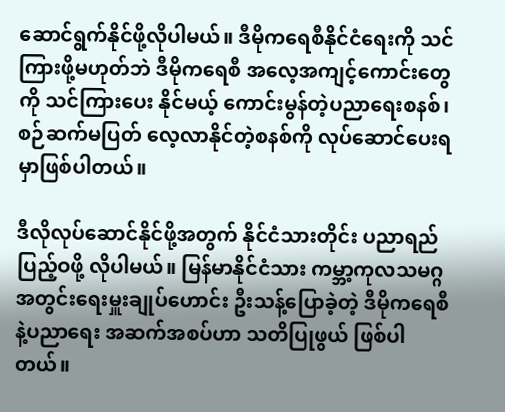ဆောင်ရွက်နိုင်ဖို့လိုပါမယ်။ ဒီမိုကရေစီနိုင်ငံရေးကို သင်ကြားဖို့မဟုတ်ဘဲ ဒီမိုကရေစီ အလေ့အကျင့်ကောင်းတွေကို သင်ကြားပေး နိုင်မယ့် ကောင်းမွန်တဲ့ပညာရေးစနစ်၊ စဉ်ဆက်မပြတ် လေ့လာနိုင်တဲ့စနစ်ကို လုပ်ဆောင်ပေးရမှာဖြစ်ပါတယ်။

ဒီလိုလုပ်ဆောင်နိုင်ဖို့အတွက် နိုင်ငံသားတိုင်း ပညာရည်ပြည့်ဝဖို့ လိုပါမယ်။ မြန်မာနိုင်ငံသား ကမ္ဘာ့ကုလသမဂ္ဂ အတွင်းရေးမှူးချုပ်ဟောင်း ဦးသန့်ပြောခဲ့တဲ့ ဒီမိုကရေစီနဲ့ပညာရေး အဆက်အစပ်ဟာ သတိပြုဖွယ် ဖြစ်ပါတယ်။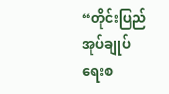“တိုင်းပြည်အုပ်ချုပ်ရေးစ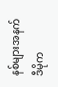နစ်များအနက် ဒီမိုက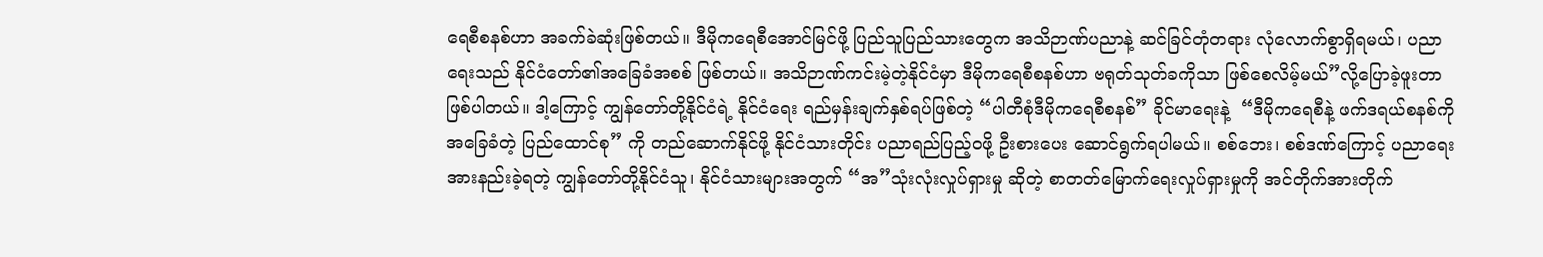ရေစီစနစ်ဟာ အခက်ခဲဆုံးဖြစ်တယ်။ ဒီမိုကရေစီအောင်မြင်ဖို့ ပြည်သူပြည်သားတွေက အသိဉာဏ်ပညာနဲ့ ဆင်ခြင်တုံတရား လုံလောက်စွာရှိရမယ်၊ ပညာရေးသည် နိုင်ငံတော်၏အခြေခံအစစ် ဖြစ်တယ်။ အသိဉာဏ်ကင်းမဲ့တဲ့နိုင်ငံမှာ ဒီမိုကရေစီစနစ်ဟာ ဗရုတ်သုတ်ခကိုသာ ဖြစ်စေလိမ့်မယ်”လို့ပြောခဲ့ဖူးတာ ဖြစ်ပါတယ်။ ဒါ့ကြောင့် ကျွန်တော်တို့နိုင်ငံရဲ့ နိုင်ငံရေး ရည်မှန်းချက်နှစ်ရပ်ဖြစ်တဲ့ “ပါတီစုံဒီမိုကရေစီစနစ်” ခိုင်မာရေးနဲ့  “ဒီမိုကရေစီနဲ့ ဖက်ဒရယ်စနစ်ကို အခြေခံတဲ့ ပြည်ထောင်စု” ကို တည်ဆောက်နိုင်ဖို့ နိုင်ငံသားတိုင်း ပညာရည်ပြည့်ဝဖို့ ဦးစားပေး ဆောင်ရွက်ရပါမယ်။ စစ်ဘေး၊ စစ်ဒဏ်ကြောင့် ပညာရေးအားနည်းခဲ့ရတဲ့ ကျွန်တော်တို့နိုင်ငံသူ၊ နိုင်ငံသားများအတွက် “အ”သုံးလုံးလှုပ်ရှားမှု ဆိုတဲ့ စာတတ်မြောက်ရေးလှုပ်ရှားမှုကို အင်တိုက်အားတိုက်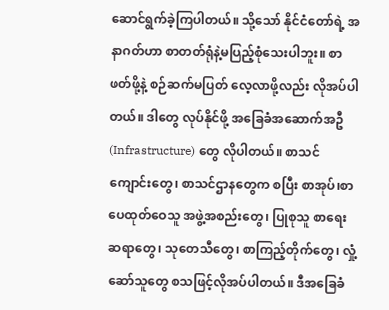ဆောင်ရွက်ခဲ့ကြပါတယ်။ သို့သော် နိုင်ငံတော်ရဲ့ အနာဂတ်ဟာ စာတတ်ရုံနဲ့မပြည့်စုံသေးပါဘူး။ စာဖတ်ဖို့နဲ့ စဉ်ဆက်မပြတ် လေ့လာဖို့လည်း လိုအပ်ပါတယ်။ ဒါတွေ လုပ်နိုင်ဖို့ အခြေခံအဆောက်အဦ (Infrastructure) တွေ လိုပါတယ်။ စာသင်ကျောင်းတွေ၊ စာသင်ဌာနတွေက စပြီး စာအုပ်၊စာပေထုတ်ဝေသူ အဖွဲ့အစည်းတွေ၊ ပြုစုသူ စာရေးဆရာတွေ၊ သုတေသီတွေ၊ စာကြည့်တိုက်တွေ၊ လှုံ့ဆော်သူတွေ စသဖြင့်လိုအပ်ပါတယ်။ ဒီအခြေခံ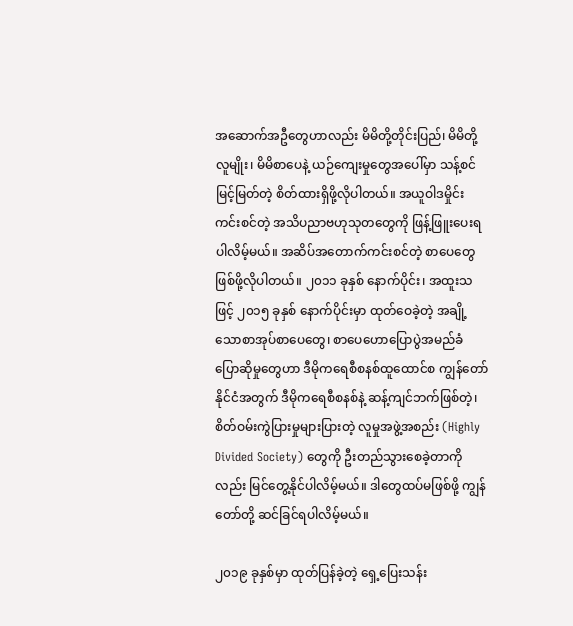အဆောက်အဦတွေဟာလည်း မိမိတို့တိုင်းပြည်၊ မိမိတို့လူမျိုး၊ မိမိစာပေနဲ့ ယဉ်ကျေးမှုတွေအပေါ်မှာ သန့်စင်မြင့်မြတ်တဲ့ စိတ်ထားရှိဖို့လိုပါတယ်။ အယူဝါဒမှိုင်း ကင်းစင်တဲ့ အသိပညာဗဟုသုတတွေကို ဖြန့်ဖြူးပေးရပါလိမ့်မယ်။ အဆိပ်အတောက်ကင်းစင်တဲ့ စာပေတွေဖြစ်ဖို့လိုပါတယ်။ ၂၀၁၁ ခုနှစ် နောက်ပိုင်း၊ အထူးသဖြင့် ၂၀၁၅ ခုနှစ် နောက်ပိုင်းမှာ ထုတ်ဝေခဲ့တဲ့ အချို့သောစာအုပ်စာပေတွေ၊ စာပေဟောပြောပွဲအမည်ခံ ပြောဆိုမှုတွေဟာ ဒီမိုကရေစီစနစ်ထူထောင်စ ကျွန်တော်နိုင်ငံအတွက် ဒီမိုကရေစီစနစ်နဲ့ ဆန့်ကျင်ဘက်ဖြစ်တဲ့၊ စိတ်ဝမ်းကွဲပြားမှုများပြားတဲ့ လူမှုအဖွဲ့အစည်း (Highly Divided Society) တွေကို ဦးတည်သွားစေခဲ့တာကိုလည်း မြင်တွေ့နိုင်ပါလိမ့်မယ်။ ဒါတွေထပ်မဖြစ်ဖို့ ကျွန်တော်တို့ ဆင်ခြင်ရပါလိမ့်မယ်။

၂၀၁၉ ခုနှစ်မှာ ထုတ်ပြန်ခဲ့တဲ့ ရှေ့ပြေးသန်း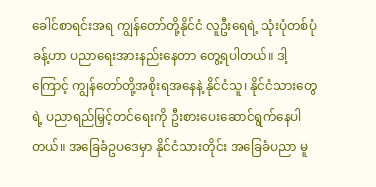ခေါင်စာရင်းအရ ကျွန်တော်တို့နိုင်ငံ လူဦးရေရဲ့ သုံးပုံတစ်ပုံခန့်ဟာ ပညာရေးအားနည်းနေတာ တွေ့ရပါတယ်။ ဒါ့ကြောင့် ကျွန်တော်တို့အစိုးရအနေနဲ့ နိုင်ငံသူ၊ နိုင်ငံသားတွေရဲ့ ပညာရည်မြှင့်တင်ရေးကို ဦးစားပေးဆောင်ရွက်နေပါတယ်။ အခြေခံဥပဒေမှာ နိုင်ငံသားတိုင်း အခြေခံပညာ မူ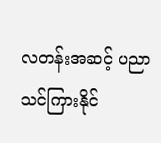လတန်းအဆင့် ပညာသင်ကြားနိုင်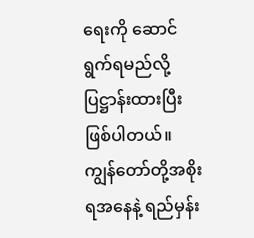ရေးကို ဆောင်ရွက်ရမည်လို့ ပြဋ္ဌာန်းထားပြီး ဖြစ်ပါတယ်။ ကျွန်တော်တို့အစိုးရအနေနဲ့ ရည်မှန်း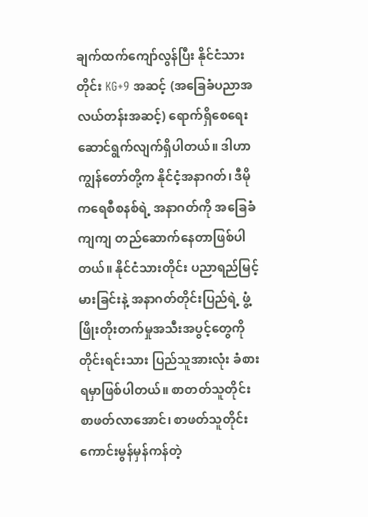ချက်ထက်ကျော်လွန်ပြီး နိုင်ငံသားတိုင်း KG+9 အဆင့် (အခြေခံပညာအလယ်တန်းအဆင့်) ရောက်ရှိစေရေး ဆောင်ရွက်လျက်ရှိပါတယ်။ ဒါဟာ ကျွန်တော်တို့က နိုင်ငံ့အနာဂတ်၊ ဒီမိုကရေစီစနစ်ရဲ့ အနာဂတ်ကို အခြေခံကျကျ တည်ဆောက်နေတာဖြစ်ပါတယ်။ နိုင်ငံသားတိုင်း ပညာရည်မြင့်မားခြင်းနဲ့ အနာဂတ်တိုင်းပြည်ရဲ့ ဖွံ့ဖြိုးတိုးတက်မှုအသီးအပွင့်တွေကို တိုင်းရင်းသား ပြည်သူအားလုံး ခံစားရမှာဖြစ်ပါတယ်။ စာတတ်သူတိုင်း စာဖတ်လာအောင်၊ စာဖတ်သူတိုင်း ကောင်းမွန်မှန်ကန်တဲ့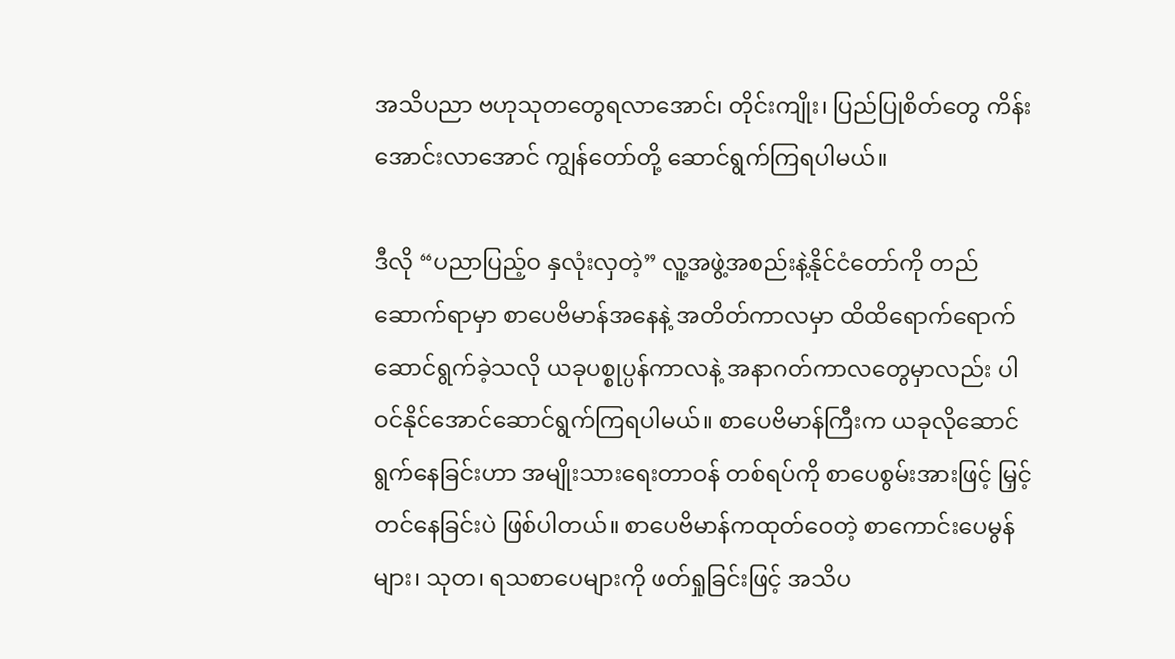အသိပညာ ဗဟုသုတတွေရလာအောင်၊ တိုင်းကျိုး၊ ပြည်ပြုစိတ်တွေ ကိန်းအောင်းလာအောင် ကျွန်တော်တို့ ဆောင်ရွက်ကြရပါမယ်။

ဒီလို “ပညာပြည့်ဝ နှလုံးလှတဲ့” လူ့အဖွဲ့အစည်းနဲ့နိုင်ငံတော်ကို တည်ဆောက်ရာမှာ စာပေဗိမာန်အနေနဲ့ အတိတ်ကာလမှာ ထိထိရောက်ရောက် ဆောင်ရွက်ခဲ့သလို ယခုပစ္စုပ္ပန်ကာလနဲ့ အနာဂတ်ကာလတွေမှာလည်း ပါဝင်နိုင်အောင်ဆောင်ရွက်ကြရပါမယ်။ စာပေဗိမာန်ကြီးက ယခုလိုဆောင်ရွက်နေခြင်းဟာ အမျိုးသားရေးတာဝန် တစ်ရပ်ကို စာပေစွမ်းအားဖြင့် မြှင့်တင်နေခြင်းပဲ ဖြစ်ပါတယ်။ စာပေဗိမာန်ကထုတ်ဝေတဲ့ စာကောင်းပေမွန်များ၊ သုတ၊ ရသစာပေများကို ဖတ်ရှုခြင်းဖြင့် အသိပ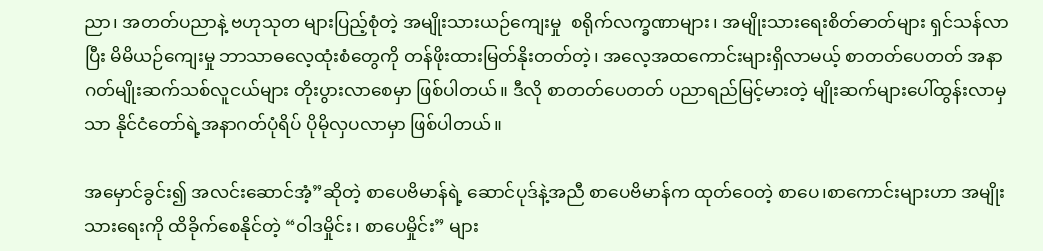ညာ၊ အတတ်ပညာနဲ့ ဗဟုသုတ များပြည့်စုံတဲ့ အမျိုးသားယဉ်ကျေးမှု  စရိုက်လက္ခဏာများ၊ အမျိုးသားရေးစိတ်ဓာတ်များ ရှင်သန်လာပြီး မိမိယဉ်ကျေးမှု ဘာသာဓလေ့ထုံးစံတွေကို တန်ဖိုးထားမြတ်နိုးတတ်တဲ့၊ အလေ့အထကောင်းများရှိလာမယ့် စာတတ်ပေတတ် အနာဂတ်မျိုးဆက်သစ်လူငယ်များ တိုးပွားလာစေမှာ ဖြစ်ပါတယ်။ ဒီလို စာတတ်ပေတတ် ပညာရည်မြင့်မားတဲ့ မျိုးဆက်များပေါ်ထွန်းလာမှသာ နိုင်ငံတော်ရဲ့အနာဂတ်ပုံရိပ် ပိုမိုလှပလာမှာ ဖြစ်ပါတယ်။

အမှောင်ခွင်း၍ အလင်းဆောင်အံ့”ဆိုတဲ့ စာပေဗိမာန်ရဲ့ ဆောင်ပုဒ်နဲ့အညီ စာပေဗိမာန်က ထုတ်ဝေတဲ့ စာပေ၊စာကောင်းများဟာ အမျိုးသားရေးကို ထိခိုက်စေနိုင်တဲ့ “ဝါဒမှိုင်း၊ စာပေမှိုင်း” များ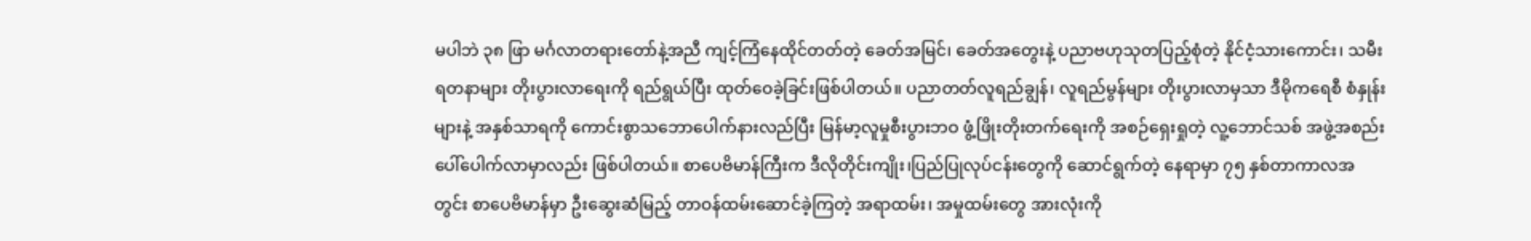မပါဘဲ ၃၈ ဖြာ မင်္ဂလာတရားတော်နဲ့အညီ ကျင့်ကြံနေထိုင်တတ်တဲ့ ခေတ်အမြင်၊ ခေတ်အတွေးနဲ့ ပညာဗဟုသုတပြည့်စုံတဲ့ နိုင်ငံ့သားကောင်း၊ သမီးရတနာများ တိုးပွားလာရေးကို ရည်ရွယ်ပြီး ထုတ်ဝေခဲ့ခြင်းဖြစ်ပါတယ်။ ပညာတတ်လူရည်ချွန်၊ လူရည်မွန်များ တိုးပွားလာမှသာ ဒီမိုကရေစီ စံနှုန်းများနဲ့ အနှစ်သာရကို ကောင်းစွာသဘောပေါက်နားလည်ပြီး မြန်မာ့လူမှုစီးပွားဘဝ ဖွံ့ဖြိုးတိုးတက်ရေးကို အစဉ်ရှေးရှုတဲ့ လူ့ဘောင်သစ် အဖွဲ့အစည်း ပေါ်ပေါက်လာမှာလည်း ဖြစ်ပါတယ်။ စာပေဗိမာန်ကြီးက ဒီလိုတိုင်းကျိုး၊ပြည်ပြုလုပ်ငန်းတွေကို ဆောင်ရွက်တဲ့ နေရာမှာ ၇၅ နှစ်တာကာလအတွင်း စာပေဗိမာန်မှာ ဦးဆွေးဆံမြည့် တာဝန်ထမ်းဆောင်ခဲ့ကြတဲ့ အရာထမ်း၊ အမှုထမ်းတွေ အားလုံးကို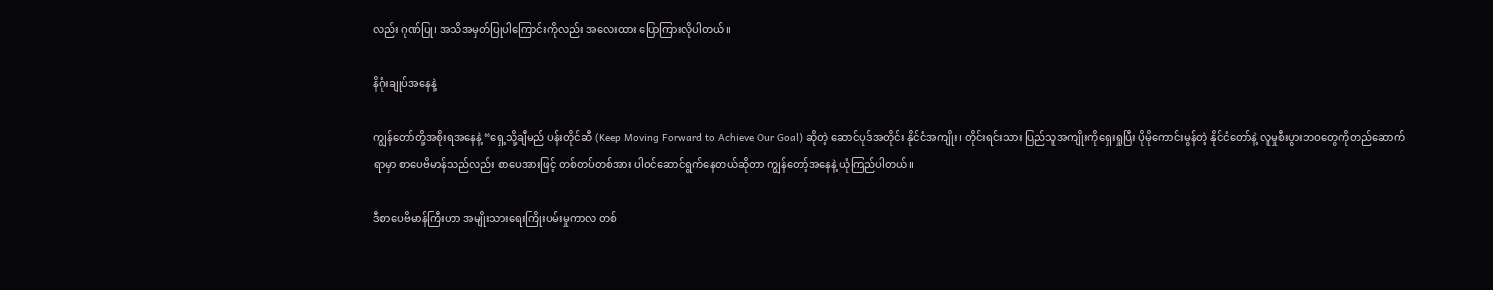လည်း ဂုဏ်ပြု၊ အသိအမှတ်ပြုပါကြောင်းကိုလည်း အလေးထား ပြောကြားလိုပါတယ်။

နိဂုံးချုပ်အနေနဲ့

ကျွန်တော်တို့အစိုးရအနေနဲ့ “ရှေ့သို့ချီမည် ပန်းတိုင်ဆီ (Keep Moving Forward to Achieve Our Goal) ဆိုတဲ့ ဆောင်ပုဒ်အတိုင်း နိုင်ငံအကျိုး၊ တိုင်းရင်းသား ပြည်သူအကျိုးကိုရှေးရှုပြီး ပိုမိုကောင်းမွန်တဲ့ နိုင်ငံတော်နဲ့ လူမှုစီးပွားဘဝတွေကိုတည်ဆောက်ရာမှာ စာပေဗိမာန်သည်လည်း စာပေအားဖြင့် တစ်တပ်တစ်အား ပါဝင်ဆောင်ရွက်နေတယ်ဆိုတာ ကျွန်တော့်အနေနဲ့ ယုံကြည်ပါတယ်။

ဒီစာပေဗိမာန်ကြီးဟာ အမျိုးသားရေးကြိုးပမ်းမှုကာလ တစ်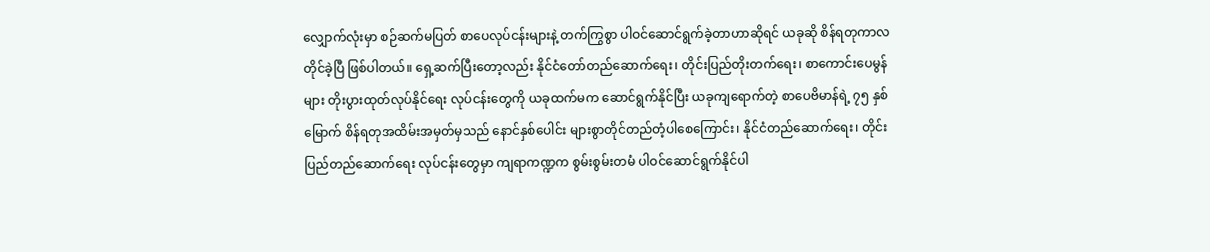လျှောက်လုံးမှာ စဉ်ဆက်မပြတ် စာပေလုပ်ငန်းများနဲ့ တက်ကြွစွာ ပါဝင်ဆောင်ရွက်ခဲ့တာဟာဆိုရင် ယခုဆို စိန်ရတုကာလတိုင်ခဲ့ပြီ ဖြစ်ပါတယ်။ ရှေ့ဆက်ပြီးတော့လည်း နိုင်ငံတော်တည်ဆောက်ရေး၊ တိုင်းပြည်တိုးတက်ရေး၊ စာကောင်းပေမွန်များ တိုးပွားထုတ်လုပ်နိုင်ရေး လုပ်ငန်းတွေကို ယခုထက်မက ဆောင်ရွက်နိုင်ပြီး ယခုကျရောက်တဲ့ စာပေဗိမာန်ရဲ့ ၇၅ နှစ်မြောက် စိန်ရတုအထိမ်းအမှတ်မှသည် နောင်နှစ်ပေါင်း များစွာတိုင်တည်တံ့ပါစေကြောင်း၊ နိုင်ငံတည်ဆောက်ရေး၊ တိုင်းပြည်တည်ဆောက်ရေး လုပ်ငန်းတွေမှာ ကျရာကဏ္ဍက စွမ်းစွမ်းတမံ ပါဝင်ဆောင်ရွက်နိုင်ပါ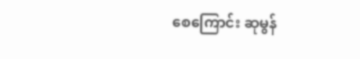စေကြောင်း ဆုမွန်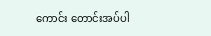ကောင်း တောင်းအပ်ပါ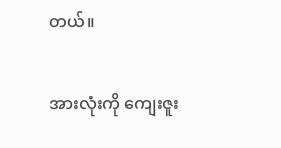တယ်။

အားလုံးကို ကျေးဇူး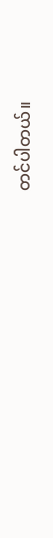တင်ပါတယ်။